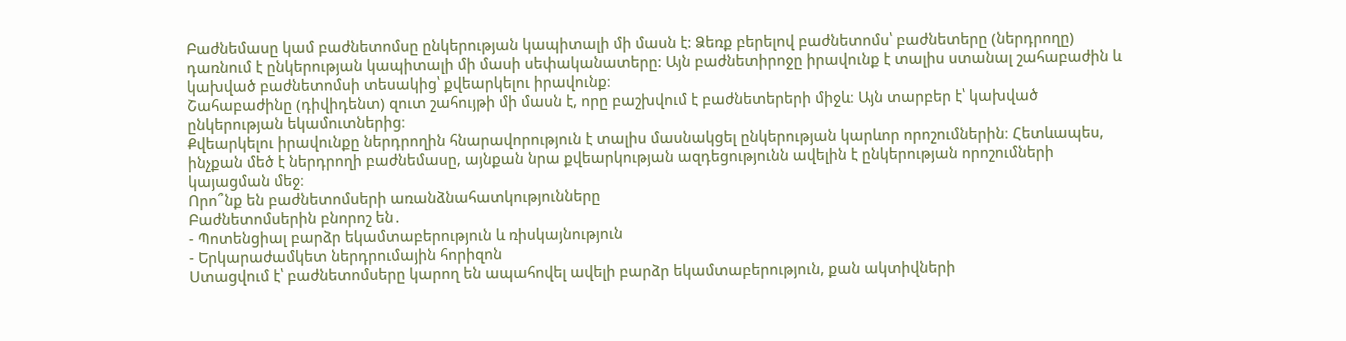Բաժնեմասը կամ բաժնետոմսը ընկերության կապիտալի մի մասն է: Ձեռք բերելով բաժնետոմս՝ բաժնետերը (ներդրողը) դառնում է ընկերության կապիտալի մի մասի սեփականատերը: Այն բաժնետիրոջը իրավունք է տալիս ստանալ շահաբաժին և կախված բաժնետոմսի տեսակից՝ քվեարկելու իրավունք։
Շահաբաժինը (դիվիդենտ) զուտ շահույթի մի մասն է, որը բաշխվում է բաժնետերերի միջև։ Այն տարբեր է՝ կախված ընկերության եկամուտներից։
Քվեարկելու իրավունքը ներդրողին հնարավորություն է տալիս մասնակցել ընկերության կարևոր որոշումներին։ Հետևապես, ինչքան մեծ է ներդրողի բաժնեմասը, այնքան նրա քվեարկության ազդեցությունն ավելին է ընկերության որոշումների կայացման մեջ։
Որո՞նք են բաժնետոմսերի առանձնահատկությունները
Բաժնետոմսերին բնորոշ են․
- Պոտենցիալ բարձր եկամտաբերություն և ռիսկայնություն
- Երկարաժամկետ ներդրումային հորիզոն
Ստացվում է՝ բաժնետոմսերը կարող են ապահովել ավելի բարձր եկամտաբերություն, քան ակտիվների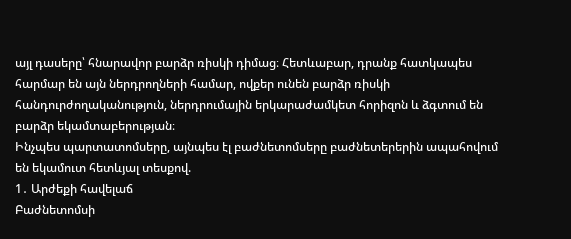այլ դասերը՝ հնարավոր բարձր ռիսկի դիմաց։ Հետևաբար, դրանք հատկապես հարմար են այն ներդրողների համար, ովքեր ունեն բարձր ռիսկի հանդուրժողականություն, ներդրումային երկարաժամկետ հորիզոն և ձգտում են բարձր եկամտաբերության։
Ինչպես պարտատոմսերը, այնպես էլ բաժնետոմսերը բաժնետերերին ապահովում են եկամուտ հետևյալ տեսքով.
1․ Արժեքի հավելաճ
Բաժնետոմսի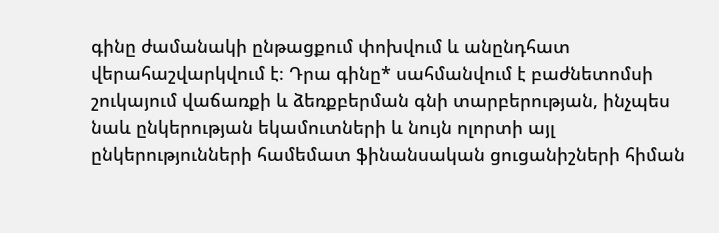գինը ժամանակի ընթացքում փոխվում և անընդհատ վերահաշվարկվում է։ Դրա գինը* սահմանվում է բաժնետոմսի շուկայում վաճառքի և ձեռքբերման գնի տարբերության, ինչպես նաև ընկերության եկամուտների և նույն ոլորտի այլ ընկերությունների համեմատ ֆինանսական ցուցանիշների հիման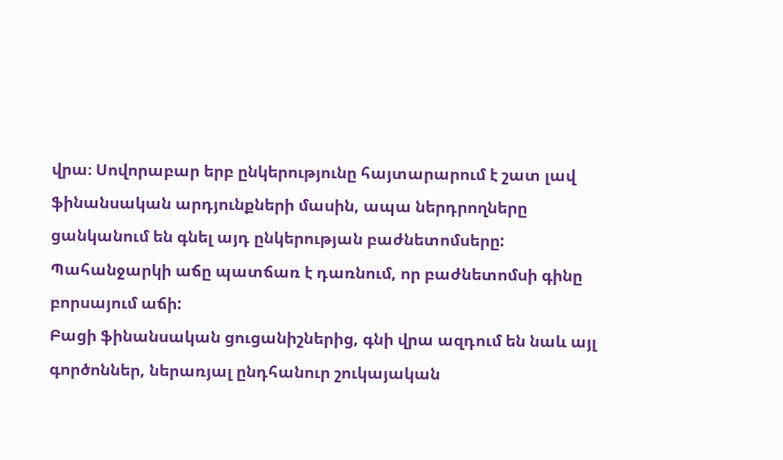վրա։ Սովորաբար երբ ընկերությունը հայտարարում է շատ լավ ֆինանսական արդյունքների մասին, ապա ներդրողները ցանկանում են գնել այդ ընկերության բաժնետոմսերը: Պահանջարկի աճը պատճառ է դառնում, որ բաժնետոմսի գինը բորսայում աճի:
Բացի ֆինանսական ցուցանիշներից, գնի վրա ազդում են նաև այլ գործոններ, ներառյալ ընդհանուր շուկայական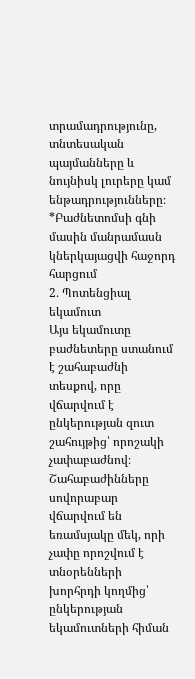տրամադրությունը, տնտեսական պայմանները և նույնիսկ լուրերը կամ ենթադրությունները։
*Բաժնետոմսի գնի մասին մանրամասն կներկայացվի հաջորդ հարցում
2․ Պոտենցիալ եկամուտ
Այս եկամուտը բաժնետերը ստանում է շահաբաժնի տեսքով, որը վճարվում է ընկերության զուտ շահույթից՝ որոշակի չափաբաժնով։ Շահաբաժինները սովորաբար վճարվում են եռամսյակը մեկ, որի չափը որոշվում է տնօրենների խորհրդի կողմից՝ ընկերության եկամուտների հիման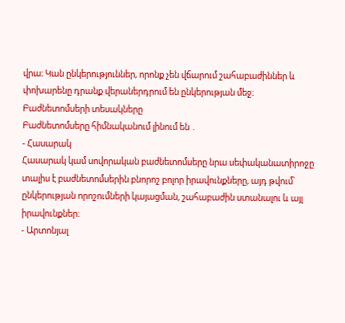վրա։ Կան ընկերություններ, որոնք չեն վճարում շահաբաժիններ և փոխարենը դրանք վերաներդրում են ընկերության մեջ։
Բաժնետոմսերի տեսակները
Բաժնետոմսերը հիմնականում լինում են ․
- Հասարակ
Հասարակ կամ սովորական բաժնետոմսերը նրա սեփականատիրոջը տալիս է բաժնետոմսերին բնորոշ բոլոր իրավունքները, այդ թվում՝ ընկերության որոշումների կայացման, շահաբաժին ստանալու և այլ իրավունքներ։
- Արտոնյալ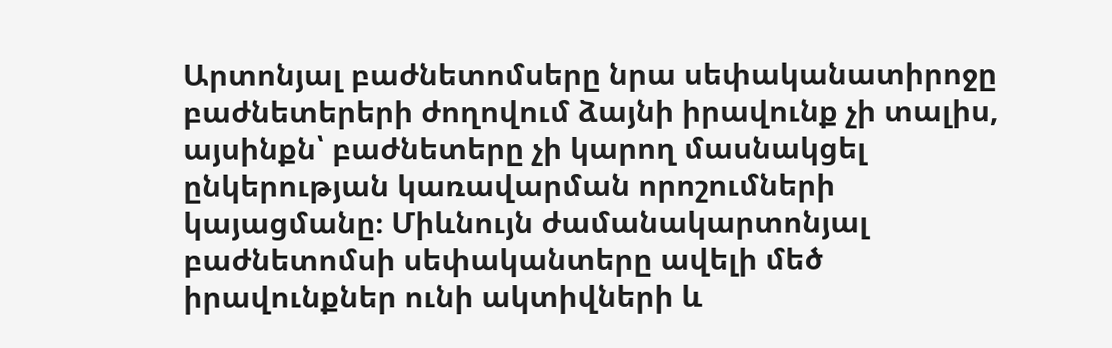Արտոնյալ բաժնետոմսերը նրա սեփականատիրոջը բաժնետերերի ժողովում ձայնի իրավունք չի տալիս, այսինքն՝ բաժնետերը չի կարող մասնակցել ընկերության կառավարման որոշումների կայացմանը։ Միևնույն ժամանակարտոնյալ բաժնետոմսի սեփականտերը ավելի մեծ իրավունքներ ունի ակտիվների և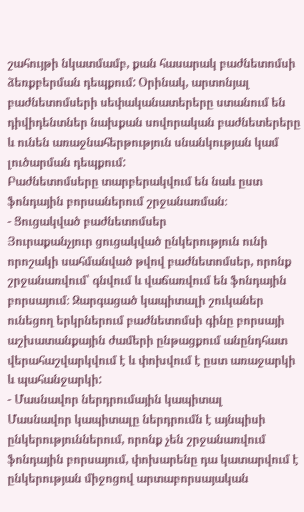շահույթի նկատմամբ, քան հասարակ բաժնետոմսի ձեռքբերման դեպքում: Օրինակ, արտոնյալ բաժնետոմսերի սեփականատերերը ստանում են դիվիդենտներ նախքան սովորական բաժնետերերը և ունեն առաջնահերթություն սնանկության կամ լուծարման դեպքում:
Բաժնետոմսերը տարբերակվում են նաև ըստ ֆոնդային բորսաներում շրջանառման։
- Ցուցակված բաժնետոմսեր
Յուրաքանչյուր ցուցակված ընկերություն ունի որոշակի սահմանված թվով բաժնետոմսեր, որոնք շրջանառվում՝ գնվում և վաճառվում են ֆոնդային բորսայում։ Զարգացած կապիտալի շուկաներ ունեցող երկրներում բաժնետոմսի գինը բորսայի աշխատանքային ժամերի ընթացքում անընդհատ վերահաշվարկվում է և փոխվում է ըստ առաջարկի և պահանջարկի:
- Մասնավոր ներդրումային կապիտալ
Մասնավոր կապիտալը ներդրումն է այնպիսի ընկերություններում, որոնք չեն շրջանառվում ֆոնդային բորսայում, փոխարենը դա կատարվում է ընկերության միջոցով արտաբորսայական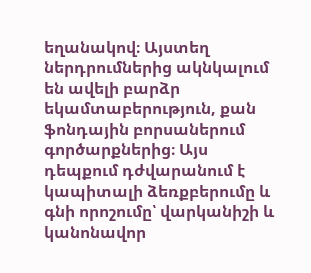եղանակով։ Այստեղ ներդրումներից ակնկալում են ավելի բարձր եկամտաբերություն, քան ֆոնդային բորսաներում գործարքներից։ Այս դեպքում դժվարանում է կապիտալի ձեռքբերումը և գնի որոշումը՝ վարկանիշի և կանոնավոր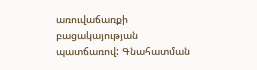առուվաճառքի բացակայության պատճառով: Գնահատման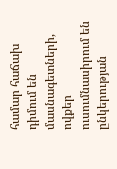համար հաճախ դիմում են մասնագետների, ովքեր ուսումնասիրում են ընկերության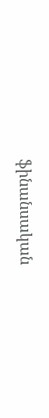ֆինանսական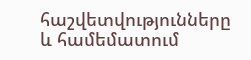հաշվետվությունները և համեմատում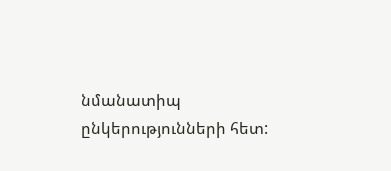նմանատիպ ընկերությունների հետ: